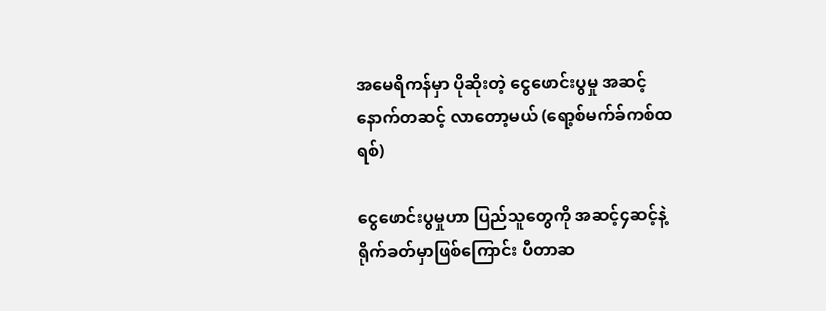အမေရိကန်မှာ ပိုဆိုးတဲ့ ငွေဖောင်းပွမှု အဆင့်နောက်တဆင့် လာတော့မယ် (ရော့စ်မက်ခ်ကစ်ထရစ်)

ငွေဖောင်းပွမှုဟာ ပြည်သူတွေကို အဆင့်၄ဆင့်နဲ့ ရိုက်ခတ်မှာဖြစ်ကြောင်း ပီတာဆ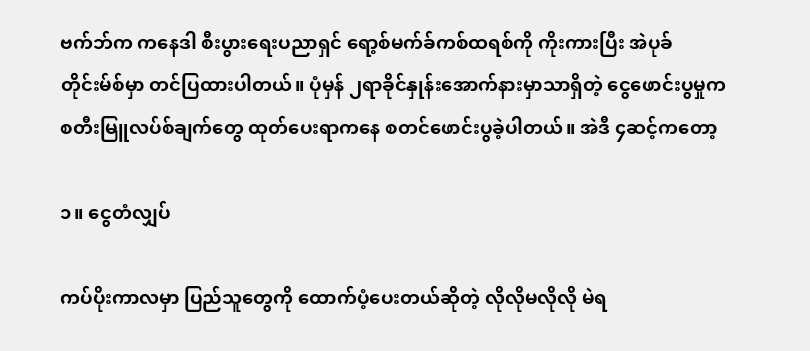ဗက်ဘ်က ကနေဒါ စီးပွားရေးပညာရှင် ရော့စ်မက်ခ်ကစ်ထရစ်ကို ကိုးကားပြီး အဲပုခ်တိုင်းမ်စ်မှာ တင်ပြထားပါတယ်။ ပုံမှန် ၂ရာခိုင်နှုန်းအောက်နားမှာသာရှိတဲ့ ငွေဖောင်းပွမှုက စတီးမြူလပ်စ်ချက်တွေ ထုတ်ပေးရာကနေ စတင်ဖောင်းပွခဲ့ပါတယ်။ အဲဒီ ၄ဆင့်ကတော့

၁။ ငွေတံလျှပ်

ကပ်ပိုးကာလမှာ ပြည်သူတွေကို ထောက်ပံ့ပေးတယ်ဆိုတဲ့ လိုလိုမလိုလို မဲရ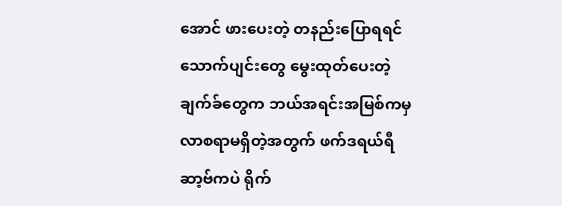အောင် ဖားပေးတဲ့ တနည်းပြောရရင် သောက်ပျင်းတွေ မွေးထုတ်ပေးတဲ့ ချက်ခ်တွေက ဘယ်အရင်းအမြစ်ကမှ လာစရာမရှိတဲ့အတွက် ဖက်ဒရယ်ရီဆာ့ဗ်ကပဲ ရိုက်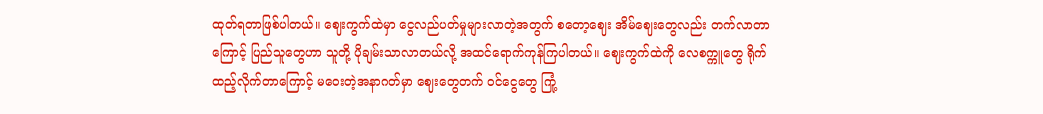ထုတ်ရတာဖြစ်ပါတယ်။ ဈေးကွက်ထဲမှာ ငွေလည်ပတ်မှုများလာတဲ့အတွက် စတော့ဈေး အိမ်ဈေးတွေလည်း တက်လာတာကြောင့် ပြည်သူတွေဟာ သူတို့ ပိုချမ်းသာလာတယ်လို့ အထင်ရောက်ကုန်ကြပါတယ်။ ဈေးကွက်ထဲကို လေစက္ကူတွေ ရိုက်ထည့်လိုက်တာကြောင့် မဝေးတဲ့အနာဂတ်မှာ ဈေးတွေတက် ဝင်ငွေတွေ ကြုံ့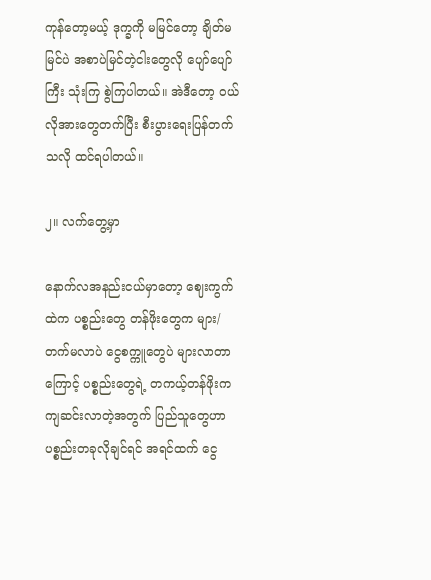ကုန်တော့မယ့် ဒုက္ခကို မမြင်တော့ ချိတ်မမြင်ပဲ အစာပဲမြင်တဲ့ငါးတွေလို ပျော်ပျော်ကြီး သုံးကြ စွဲကြပါတယ်။ အဲဒီတော့ ဝယ်လိုအားတွေတက်ပြီး စီးပွားရေးပြန်တက်သလို ထင်ရပါတယ်။

၂။ လက်တွေ့မှာ

နောက်လအနည်းငယ်မှာတော့ ဈေးကွက်ထဲက ပစ္စည်းတွေ တန်ဖိုးတွေက များ/တက်မလာပဲ ငွေစက္ကူတွေပဲ များလာတာကြောင့် ပစ္စည်းတွေရဲ့ တကယ့်တန်ဖိုးက ကျဆင်းလာတဲ့အတွက် ပြည်သူတွေဟာ ပစ္စည်းတခုလိုချင်ရင် အရင်ထက် ငွေ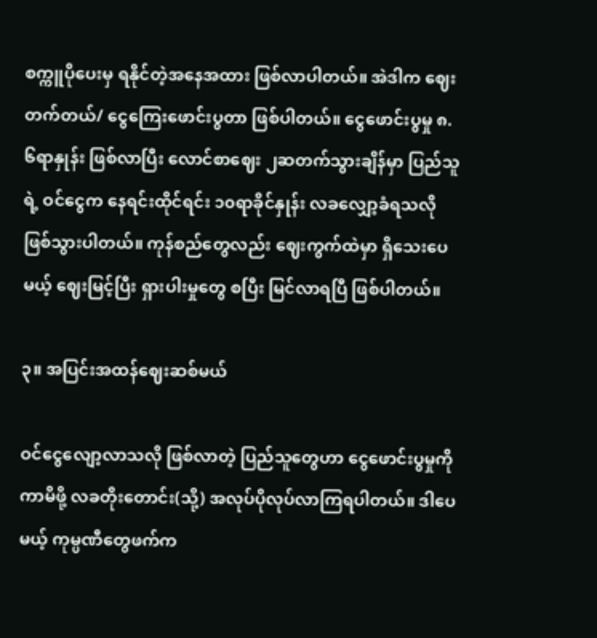စက္ကူပိုပေးမှ ရနိုင်တဲ့အနေအထား ဖြစ်လာပါတယ်။ အဲဒါက ဈေးတက်တယ်/ ငွေကြေးဖောင်းပွတာ ဖြစ်ပါတယ်။ ငွေဖောင်းပွမှု ၈.၆ရာနှုန်း ဖြစ်လာပြီး လောင်စာဈေး ၂ဆတက်သွားချိန်မှာ ပြည်သူရဲ့ ဝင်ငွေက နေရင်းထိုင်ရင်း ၁၀ရာခိုင်နှုန်း လခလျှော့ခံရသလို ဖြစ်သွားပါတယ်။ ကုန်စည်တွေလည်း ဈေးကွက်ထဲမှာ ရှိသေးပေမယ့် ဈေးမြင့်ပြီး ရှားပါးမှုတွေ စပြီး မြင်လာရပြီ ဖြစ်ပါတယ်။

၃။ အပြင်းအထန်ဈေးဆစ်မယ်

ဝင်ငွေလျော့လာသလို ဖြစ်လာတဲ့ ပြည်သူတွေဟာ ငွေဖောင်းပွမှုကို ကာမိဖို့ လခတိုးတောင်း(သို့) အလုပ်ပိုလုပ်လာကြရပါတယ်။ ဒါပေမယ့် ကုမ္ပဏီတွေဖက်က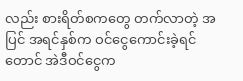လည်း စားရိတ်စကတွေ တက်လာတဲ့ အပြင် အရင်နှစ်က ဝင်ငွေကောင်းခဲ့ရင်တောင် အဲဒီဝင်ငွေက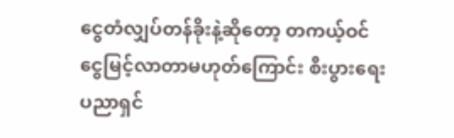ငွေတံလျှပ်တန်ခိုးနဲ့ဆိုတော့ တကယ့်ဝင်ငွေမြင့်လာတာမဟုတ်ကြောင်း စီးပွားရေးပညာရှင်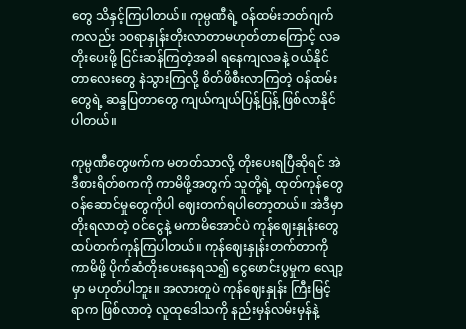တွေ သိနှင့်ကြပါတယ်။ ကုမ္ပဏီရဲ့ ဝန်ထမ်းဘတ်ဂျက်ကလည်း ၁၀ရာနှုန်းတိုးလာတာမဟုတ်တာကြောင့် လခတိုးပေးဖို့ ငြင်းဆန်ကြတဲ့အခါ ရနေကျလခနဲ့ ဝယ်နိုင်တာလေးတွေ နဲသွားကြလို့ စိတ်ဖိစီးလာကြတဲ့ ဝန်ထမ်းတွေရဲ့ ဆန္ဒပြတာတွေ ကျယ်ကျယ်ပြန့်ပြန့် ဖြစ်လာနိုင်ပါတယ်။

ကုမ္ပဏီတွေဖက်က မတတ်သာလို့ တိုးပေးရပြီဆိုရင် အဲဒီစားရိတ်စကကို ကာမိဖို့အတွက် သူတို့ရဲ့ ထုတ်ကုန်တွေ ဝန်ဆောင်မှုတွေကိုပါ ဈေးတက်ရပါတော့တယ်။ အဲဒီမှာ တိုးရလာတဲ့ ဝင်ငွေနဲ့ မကာမိအောင်ပဲ ကုန်ဈေးနှုန်းတွေ ထပ်တက်ကုန်ကြပါတယ်။ ကုန်ဈေးနှုန်းတက်တာကို ကာမိဖို့ ပိုက်ဆံတိုးပေးနေရသ၍ ငွေဖောင်းပွမှုက လျော့မှာ မဟုတ်ပါဘူး။ အလားတူပဲ ကုန်ဈေးနှုန်း ကြီးမြင့်ရာက ဖြစ်လာတဲ့ လူထုဒေါသကို နည်းမှန်လမ်းမှန်နဲ့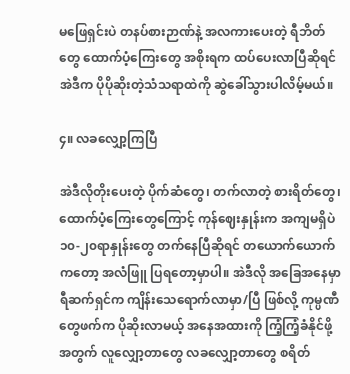မဖြေရှင်းပဲ တနပ်စားဉာဏ်နဲ့ အလကားပေးတဲ့ ရီဘိတ်တွေ ထောက်ပံ့ကြေးတွေ အစိုးရက ထပ်ပေးလာပြီဆိုရင် အဲဒီက ပိုပိုဆိုးတဲ့သံသရာထဲကို ဆွဲခေါ်သွားပါလိမ့်မယ်။

၄။ လခလျှော့ကြပြီ

အဲဒီလိုတိုးပေးတဲ့ ပိုက်ဆံတွေ၊ တက်လာတဲ့ စားရိတ်တွေ၊ ထောက်ပံ့ကြေးတွေကြောင့် ကုန်ဈေးနှုန်းက အကျမရှိပဲ ၁၀-၂၀ရာနှုန်းတွေ တက်နေပြီဆိုရင် တယောက်ယောက်ကတော့ အလံဖြူ ပြရတော့မှာပါ။ အဲဒီလို အခြေအနေမှာ ရီဆက်ရှင်က ကျိန်းသေရောက်လာမှာ/ပြီ ဖြစ်လို့ ကုမ္ပဏီတွေဖက်က ပိုဆိုးလာမယ့် အနေအထားကို ကြံ့ကြံ့ခံနိုင်ဖို့အတွက် လူလျှော့တာတွေ လခလျှော့တာတွေ စရိတ်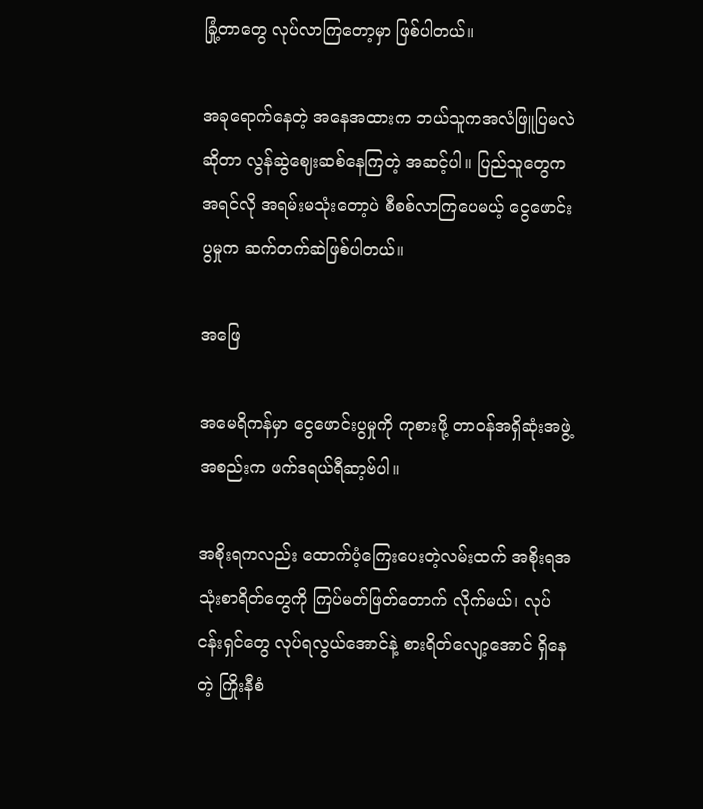ခြုံ့တာတွေ လုပ်လာကြတော့မှာ ဖြစ်ပါတယ်။

အခုရောက်နေတဲ့ အနေအထားက ဘယ်သူကအလံဖြူပြမလဲဆိုတာ လွန်ဆွဲဈေးဆစ်နေကြတဲ့ အဆင့်ပါ။ ပြည်သူတွေက အရင်လို အရမ်းမသုံးတော့ပဲ စီစစ်လာကြပေမယ့် ငွေဖောင်းပွမှုက ဆက်တက်ဆဲဖြစ်ပါတယ်။

အဖြေ

အမေရိကန်မှာ ငွေဖောင်းပွမှုကို ကုစားဖို့ တာဝန်အရှိဆုံးအဖွဲ့အစည်းက ဖက်ဒရယ်ရီဆာ့ဗ်ပါ။

အစိုးရကလည်း ထောက်ပံ့ကြေးပေးတဲ့လမ်းထက် အစိုးရအသုံးစာရိတ်တွေကို ကြပ်မတ်ဖြတ်တောက် လိုက်မယ်၊ လုပ်ငန်းရှင်တွေ လုပ်ရလွယ်အောင်နဲ့ စားရိတ်လျော့အောင် ရှိနေတဲ့ ကြိုးနီစံ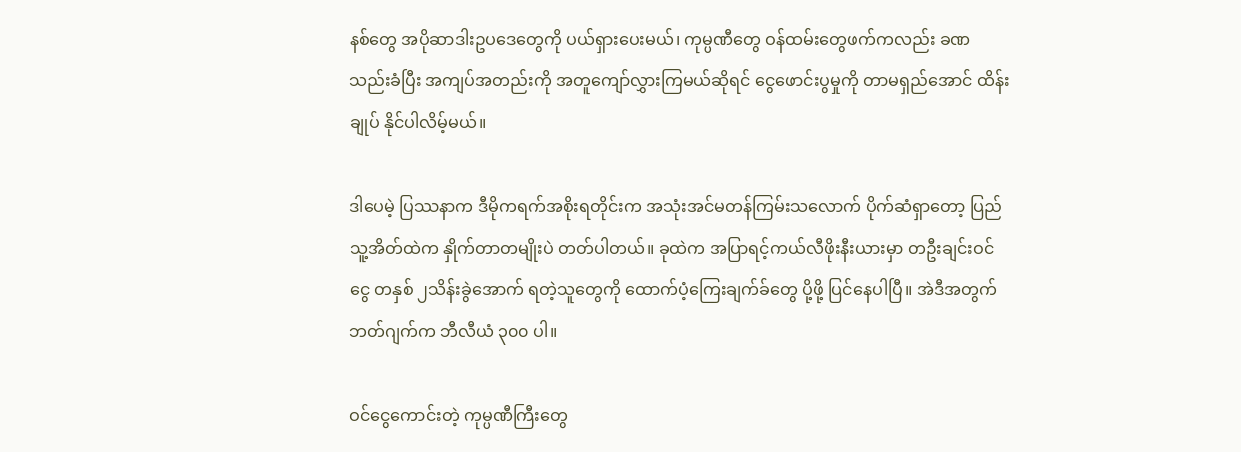နစ်တွေ အပိုဆာဒါးဥပဒေတွေကို ပယ်ရှားပေးမယ်၊ ကုမ္ပဏီတွေ ဝန်ထမ်းတွေဖက်ကလည်း ခဏသည်းခံပြီး အကျပ်အတည်းကို အတူကျော်လွှားကြမယ်ဆိုရင် ငွေဖောင်းပွမှုကို တာမရှည်အောင် ထိန်းချုပ် နိုင်ပါလိမ့်မယ်။

ဒါပေမဲ့ ပြဿနာက ဒီမိုကရက်အစိုးရတိုင်းက အသုံးအင်မတန်ကြမ်းသလောက် ပိုက်ဆံရှာတော့ ပြည်သူ့အိတ်ထဲက နှိုက်တာတမျိုးပဲ တတ်ပါတယ်။ ခုထဲက အပြာရင့်ကယ်လီဖိုးနီးယားမှာ တဦးချင်းဝင်ငွေ တနှစ် ၂သိန်းခွဲအောက် ရတဲ့သူတွေကို ထောက်ပံ့ကြေးချက်ခ်တွေ ပို့ဖို့ ပြင်နေပါပြီ။ အဲဒီအတွက် ဘတ်ဂျက်က ဘီလီယံ ၃၀၀ ပါ။

ဝင်ငွေကောင်းတဲ့ ကုမ္ပဏီကြီးတွေ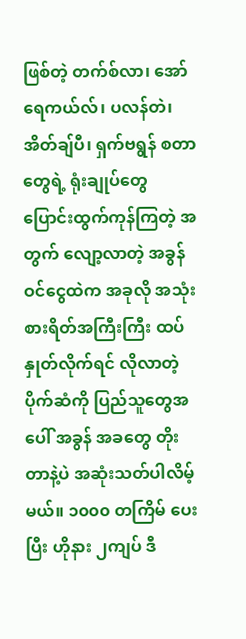ဖြစ်တဲ့ တက်စ်လာ၊ အော်ရေကယ်လ်၊ ပလန်တဲ၊ အိတ်ချ်ပီ၊ ရှက်ဗရွန် စတာတွေရဲ့ ရုံးချုပ်တွေ ပြောင်းထွက်ကုန်ကြတဲ့ အတွက် လျော့လာတဲ့ အခွန်ဝင်ငွေထဲက အခုလို အသုံးစားရိတ်အကြီးကြီး ထပ်နှုတ်လိုက်ရင် လိုလာတဲ့ ပိုက်ဆံကို ပြည်သူတွေအပေါ် အခွန် အခတွေ တိုးတာနဲ့ပဲ အဆုံးသတ်ပါလိမ့်မယ်။ ၁၀၀၀ တကြိမ် ပေးပြီး ဟိုနား ၂ကျပ် ဒီ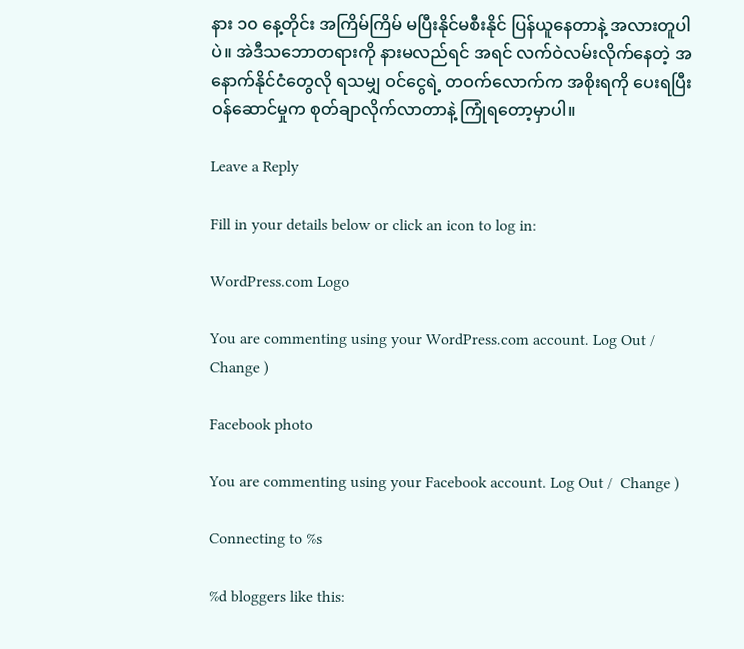နား ၁၀ နေ့တိုင်း အကြိမ်ကြိမ် မပြီးနိုင်မစီးနိုင် ပြန်ယူနေတာနဲ့ အလားတူပါပဲ။ အဲဒီသဘောတရားကို နားမလည်ရင် အရင် လက်ဝဲလမ်းလိုက်နေတဲ့ အနောက်နိုင်ငံတွေလို ရသမျှ ဝင်ငွေရဲ့ တဝက်လောက်က အစိုးရကို ပေးရပြီး ဝန်ဆောင်မှုက စုတ်ချာလိုက်လာတာနဲ့ ကြုံရတော့မှာပါ။

Leave a Reply

Fill in your details below or click an icon to log in:

WordPress.com Logo

You are commenting using your WordPress.com account. Log Out /  Change )

Facebook photo

You are commenting using your Facebook account. Log Out /  Change )

Connecting to %s

%d bloggers like this: